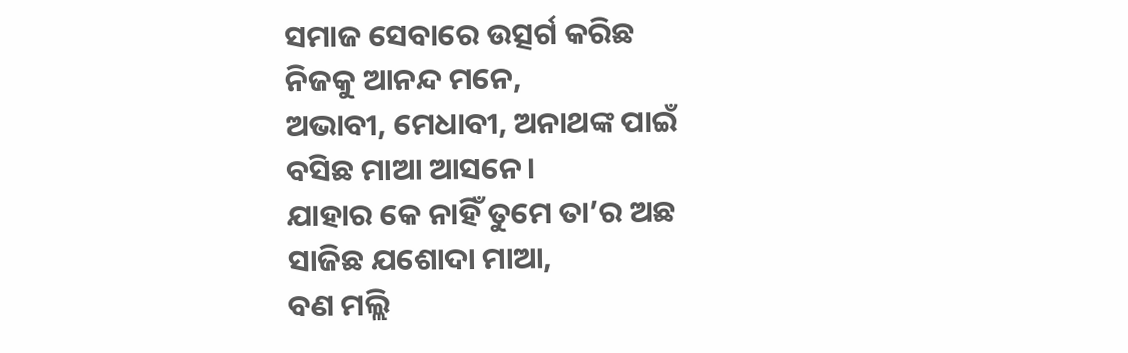ସମାଜ ସେବାରେ ଉତ୍ସର୍ଗ କରିଛ
ନିଜକୁ ଆନନ୍ଦ ମନେ,
ଅଭାବୀ, ମେଧାବୀ, ଅନାଥଙ୍କ ପାଇଁ
ବସିଛ ମାଆ ଆସନେ।
ଯାହାର କେ ନାହିଁ ତୁମେ ତା’ର ଅଛ
ସାଜିଛ ଯଶୋଦା ମାଆ,
ବଣ ମଲ୍ଲି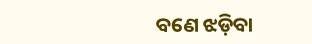ବଣେ ଝଡ଼ିବା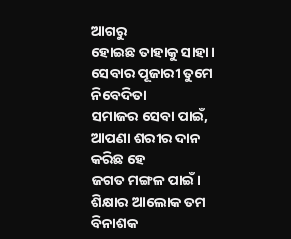ଆଗରୁ
ହୋଇଛ ତାହାକୁ ସାହା।
ସେବାର ପୂଜାରୀ ତୁମେ ନିବେଦିତା
ସମାଜର ସେବା ପାଇଁ,
ଆପଣା ଶରୀର ଦାନ କରିଛ ହେ
ଜଗତ ମଙ୍ଗଳ ପାଇଁ।
ଶିକ୍ଷାର ଆଲୋକ ତମ ବିନାଶକ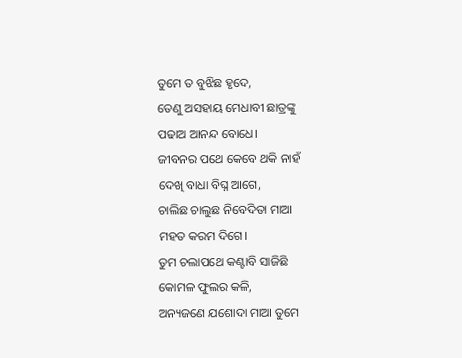ତୁମେ ତ ବୁଝିଛ ହୃଦେ,
ତେଣୁ ଅସହାୟ ମେଧାବୀ ଛାତ୍ରଙ୍କୁ
ପଢାଅ ଆନନ୍ଦ ବୋଧେ।
ଜୀବନର ପଥେ କେବେ ଥକି ନାହଁ
ଦେଖି ବାଧା ବିଘ୍ନ ଆଗେ,
ଚାଲିଛ ଚାଲୁଛ ନିବେଦିତା ମାଆ
ମହତ କରମ ଦିଗେ।
ତୁମ ଚଲାପଥେ କଣ୍ଟାବି ସାଜିଛି
କୋମଳ ଫୁଲର କଳି,
ଅନ୍ୟଜଣେ ଯଶୋଦା ମାଆ ତୁମେ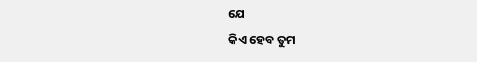ଯେ
କିଏ ହେବ ତୁମ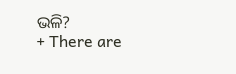ଭଳି?
+ There are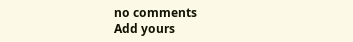no comments
Add yours